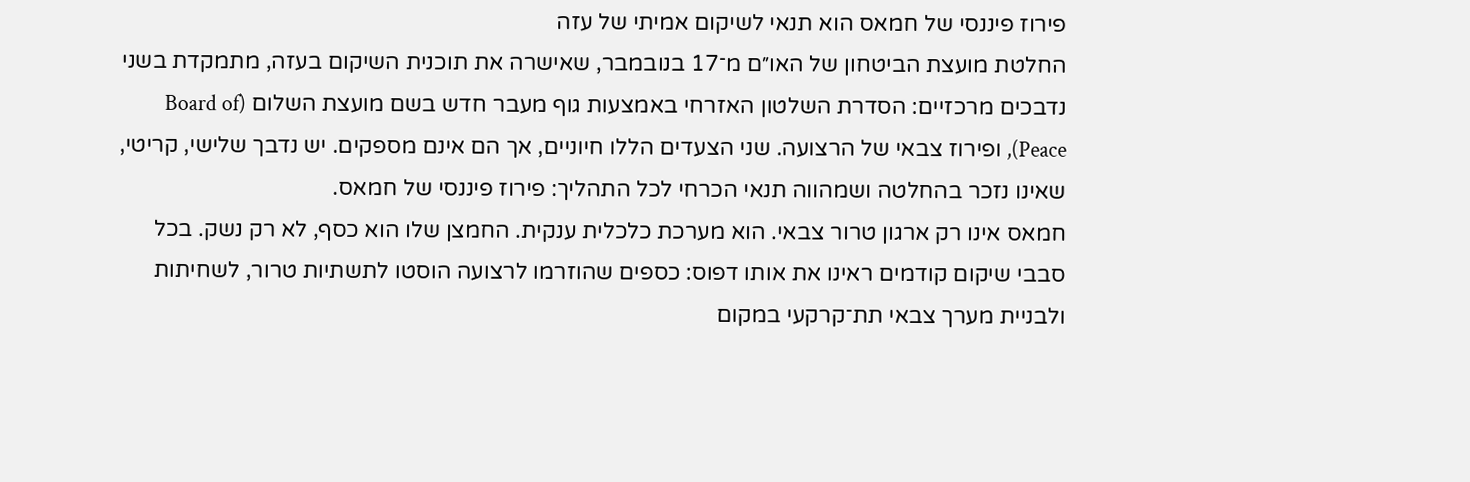פירוז פיננסי של חמאס הוא תנאי לשיקום אמיתי של עזה
החלטת מועצת הביטחון של האו״ם מ־17 בנובמבר, שאישרה את תוכנית השיקום בעזה, מתמקדת בשני נדבכים מרכזיים: הסדרת השלטון האזרחי באמצעות גוף מעבר חדש בשם מועצת השלום (Board of Peace), ופירוז צבאי של הרצועה. שני הצעדים הללו חיוניים, אך הם אינם מספקים. יש נדבך שלישי, קריטי, שאינו נזכר בהחלטה ושמהווה תנאי הכרחי לכל התהליך: פירוז פיננסי של חמאס.
חמאס אינו רק ארגון טרור צבאי. הוא מערכת כלכלית ענקית. החמצן שלו הוא כסף, לא רק נשק. בכל סבבי שיקום קודמים ראינו את אותו דפוס: כספים שהוזרמו לרצועה הוסטו לתשתיות טרור, לשחיתות ולבניית מערך צבאי תת־קרקעי במקום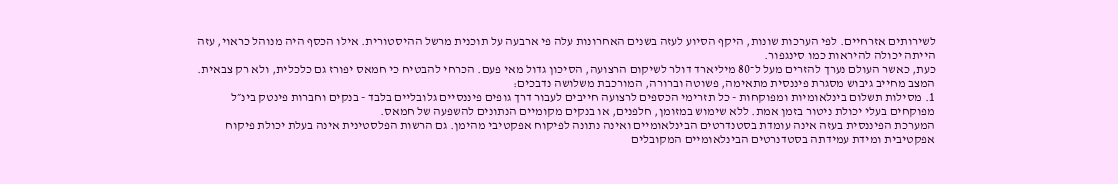לשירותים אזרחיים. לפי הערכות שונות, היקף הסיוע לעזה בשנים האחרונות עלה פי ארבעה על תוכנית מרשל ההיסטורית. אילו הכסף היה מנוהל כראוי, עזה הייתה יכולה להיראות כמו סינגפור.
כעת, כאשר העולם נערך להזרים מעל ל־80 מיליארד דולר לשיקום הרצועה, הסיכון גדול מאי פעם. הכרחי להבטיח כי חמאס יפורז גם כלכלית, ולא רק צבאית. המצב מחייב גיבוש מסגרת פיננסית מתאימה, פשוטה וברורה, המורכבת משלושה נדבכים:
1. מסילות תשלום בינלאומיות ומפוקחות - כל תזרימי הכספים לרצועה חייבים לעבור דרך גופים פיננסיים גלובליים בלבד - בנקים וחברות פינטק בינ״ל מפוקחים בעלי יכולת ניטור בזמן אמת. ללא שימוש במזומן, חלפנים, או בנקים מקומיים הנתונים להשפעה של חמאס.
המערכת הפיננסית בעזה אינה עומדת בסטנדרטים הבינלאומיים ואינה נתונה לפיקוח אפקטיבי מהימן. גם הרשות הפלסטינית אינה בעלת יכולת פיקוח אפקטיבית ומידת עמידתה בסטדנרטים הבינלאומיים המקובלים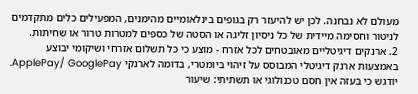מעולם לא נבחנה. לכן יש להיעזר רק בגופים בינלאומיים מהימנים, המפעילים כלים מתקדמים לניטור וחסימה מיידית של כל ניסיון זליגה או הסטה של כספים למטרות טרור או שחיתות.
2. ארנקים דיגיטליים מאובטחים לכל אזרח - מוצע כי כל תשלום אזרחי ושיקומי יבוצע באמצעות ארנק דיגיטלי המבוסס על זיהוי ביומטרי, בדומה לארנקי ApplePay/ GooglePay. יודגש כי בעזה אין חסם טכנולוגי או תשתיתי: שיעור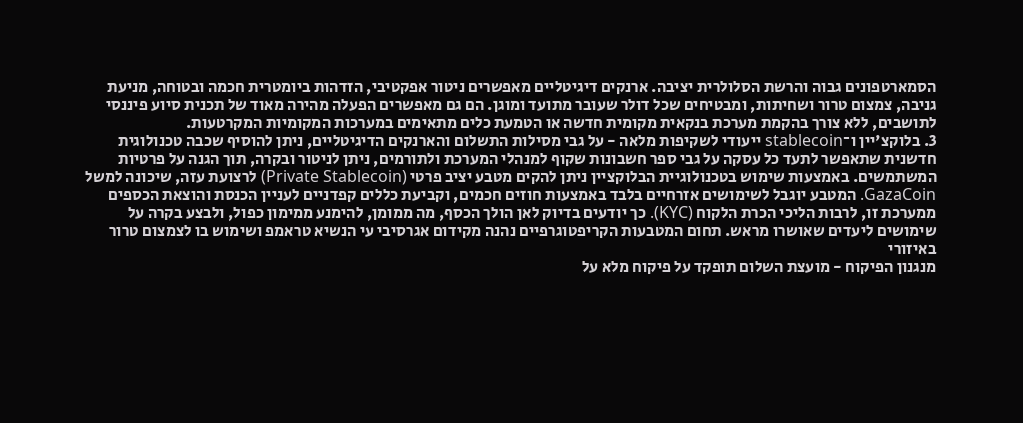הסמארטפונים גבוה והרשת הסלולרית יציבה. ארנקים דיגיטליים מאפשרים ניטור אפקטיבי, הזדהות ביומטרית חכמה ובטוחה, מניעת גניבה, צמצום טרור ושחיתות, ומבטיחים שכל דולר שעובר מתועד ומוגן. הם גם מאפשרים הפעלה מהירה מאוד של תכנית סיוע פיננסי לתושבים, ללא צורך בהקמת מערכת בנקאית מקומית חדשה או הטמעת כלים מתאימים במערכות המקומיות המקרטעות.
3. בלוקצ'יין ו־stablecoin ייעודי לשקיפות מלאה - על גבי מסילות התשלום והארנקים הדיגיטליים, ניתן להוסיף שכבה טכנולוגית חדשנית שתאפשר לתעד כל עסקה על גבי ספר חשבונות שקוף למנהלי המערכת ולתורמים, ניתן לניטור ובקרה, תוך הגנה על פרטיות המשתמשים. באמצעות שימוש בטכנולוגיית הבלוקציין ניתן להקים מטבע יציב פרטי (Private Stablecoin) לרצועת עזה, שיכונה למשל GazaCoin. המטבע יוגבל לשימושים אזרחיים בלבד באמצעות חוזים חכמים, וקביעת כללים קפדניים לעניין הכנסת והוצאת הכספים ממערכת זו, לרבות הליכי הכרת הלקוח (KYC). כך יודעים בדיוק לאן הולך הכסף, מה ממומן, להימנע ממימון כפול, ולבצע בקרה על שימושים ליעדים שאושרו מראש. תחום המטבעות הקריפטוגרפיים נהנה מקידום אגרסיבי עי הנשיא טראמפ ושימוש בו לצמצום טרור באיזורי
מנגנון הפיקוח - מועצת השלום תופקד על פיקוח מלא על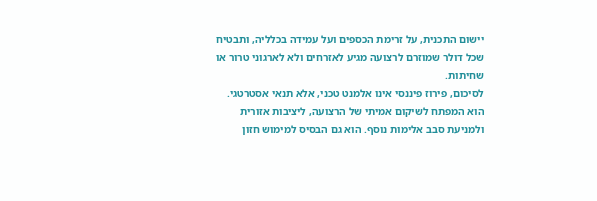יישום התכנית, על זרימת הכספים ועל עמידה בכלליה, ותבטיח שכל דולר שמוזרם לרצועה מגיע לאזרחים ולא לארגוני טרור או שחיתות.
לסיכום, פירוז פיננסי אינו אלמנט טכני, אלא תנאי אסטרטגי. הוא המפתח לשיקום אמיתי של הרצועה, ליציבות אזורית ולמניעת סבב אלימות נוסף. הוא גם הבסיס למימוש חזון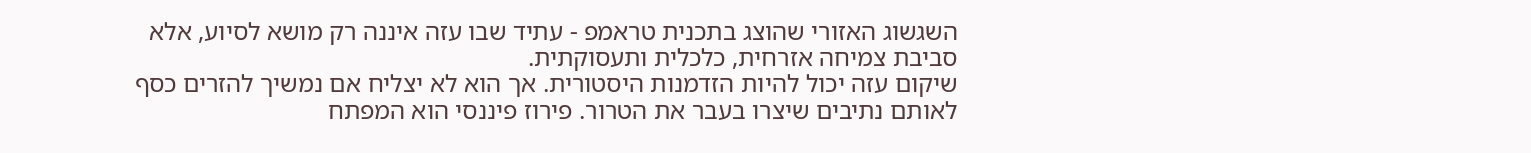השגשוג האזורי שהוצג בתכנית טראמפ - עתיד שבו עזה איננה רק מושא לסיוע, אלא סביבת צמיחה אזרחית, כלכלית ותעסוקתית.
שיקום עזה יכול להיות הזדמנות היסטורית. אך הוא לא יצליח אם נמשיך להזרים כסף לאותם נתיבים שיצרו בעבר את הטרור. פירוז פיננסי הוא המפתח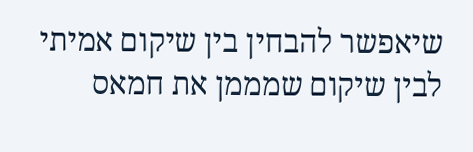שיאפשר להבחין בין שיקום אמיתי לבין שיקום שמממן את חמאס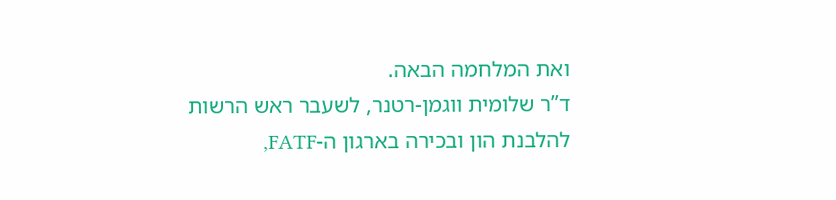ואת המלחמה הבאה.
ד”ר שלומית ווגמן-רטנר, לשעבר ראש הרשות להלבנת הון ובכירה בארגון ה-FATF,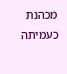מכהנת כעמיתה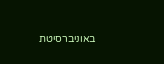באוניברסיטת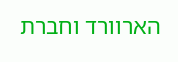הארוורד וחברת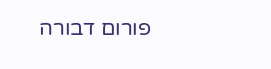פורום דבורה